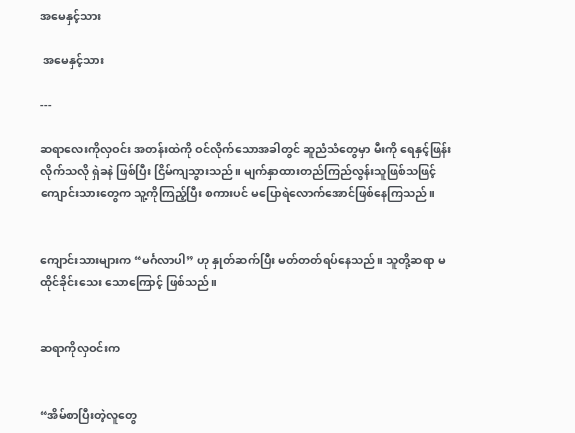အမေနှင့်သား

 အမေနှင့်သား

---

ဆရာလေးကိုလှဝင်း အတန်းထဲကို ဝင်လိုက်သောအခါတွင် ဆူညံသံတွေမှာ မီးကို ရေနှင့်ဖြန်းလိုက်သလို ရှဲခနဲ ဖြစ်ပြီး ငြိမ်ကျသွားသည်။ မျက်နှာထားတည်ကြည်လွန်းသူဖြစ်သဖြင့် ကျောင်းသားတွေက သူ့ကိုကြည့်ပြီး စကားပင် မပြောရဲလောက်အောင်ဖြစ်နေကြသည်။


ကျောင်းသားများက “မင်္ဂလာပါ” ဟု နှုတ်ဆက်ပြီး မတ်တတ်ရပ်နေသည်။ သူတို့ဆရာ မထိုင်ခိုင်းသေး သောကြောင့် ဖြစ်သည်။


ဆရာကိုလှဝင်းက


“အိမ်စာပြီးတဲ့လူတွေ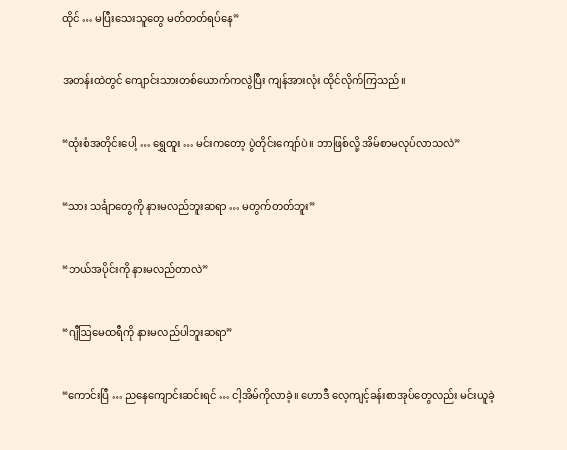ထိုင် … မပြီးသေးသူတွေ မတ်တတ်ရပ်နေ”


အတန်းထဲတွင် ကျောင်းသားတစ်ယောက်ကလွဲပြီး ကျန်အားလုံး ထိုင်လိုက်ကြသည်။


“ထုံးစံအတိုင်းပေါ့ … ရွှေထူး … မင်းကတော့ ပွဲတိုင်းကျော်ပဲ။ ဘာဖြစ်လို့ အိမ်စာမလုပ်လာသလဲ”


“သား သင်္ချာတွေကို နားမလည်ဘူးဆရာ … မတွက်တတ်ဘူး”


“ဘယ်အပိုင်းကို နားမလည်တာလဲ”


“ဂျီဩမေထရီကို နားမလည်ပါဘူးဆရာ”


“ကောင်းပြီ … ညနေကျောင်းဆင်းရင် … ငါ့အိမ်ကိုလာခဲ့။ ဟောဒီ လေ့ကျင့်ခန်းစာအုပ်တွေလည်း မင်းယူခဲ့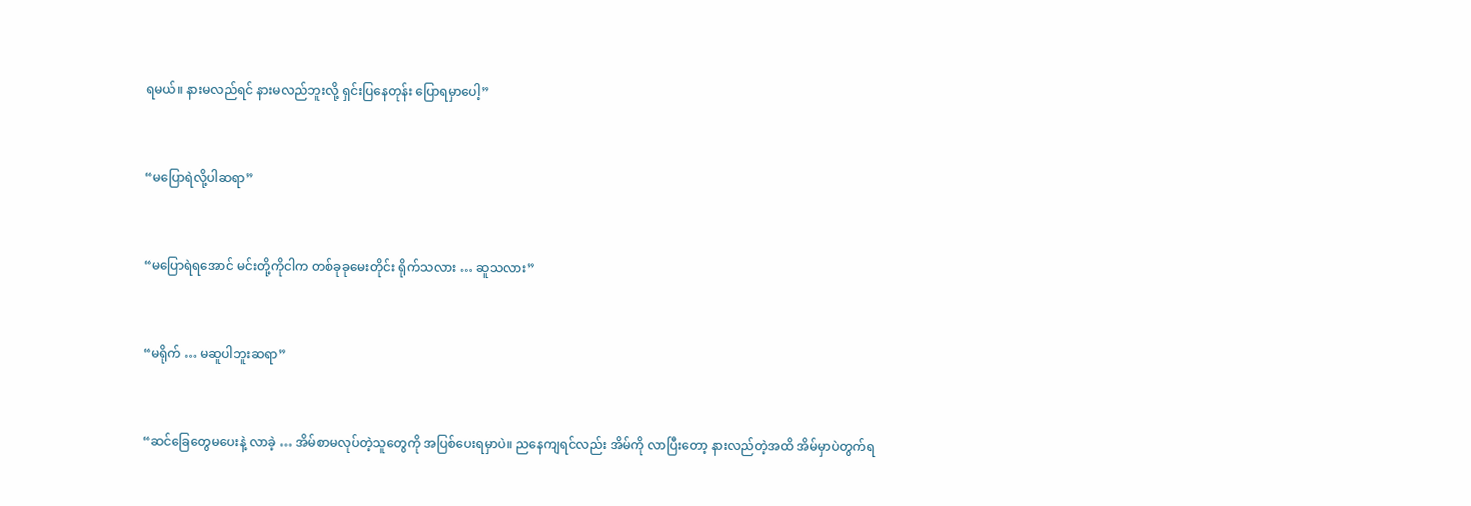ရမယ်။ နားမလည်ရင် နားမလည်ဘူးလို့ ရှင်းပြနေတုန်း ပြောရမှာပေါ့”


“မပြောရဲလို့ပါဆရာ”


“မပြောရဲရအောင် မင်းတို့ကိုငါက တစ်ခုခုမေးတိုင်း ရိုက်သလား … ဆူသလား”


“မရိုက် … မဆူပါဘူးဆရာ”


“ဆင်ခြေတွေမပေးနဲ့ လာခဲ့ … အိမ်စာမလုပ်တဲ့သူတွေကို အပြစ်ပေးရမှာပဲ။ ညနေကျရင်လည်း အိမ်ကို လာပြီးတော့ နားလည်တဲ့အထိ အိမ်မှာပဲတွက်ရ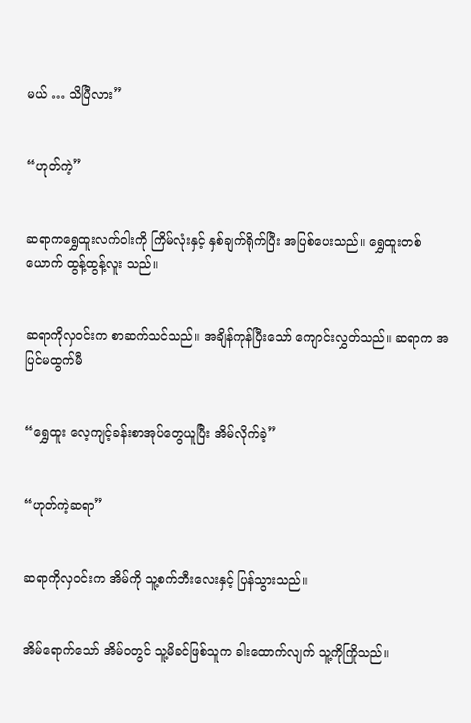မယ် … သိပြီလား”


“ဟုတ်ကဲ့”


ဆရာကရွှေထူးလက်ဝါးကို ကြိမ်လုံးနှင့် နှစ်ချက်ရိုက်ပြီး အပြစ်ပေးသည်။ ရွှေထူးတစ်ယောက် ထွန့်ထွန့်လူး သည်။


ဆရာကိုလှဝင်းက စာဆက်သင်သည်။ အချိန်ကုန်ပြီးသော် ကျောင်းလွှတ်သည်။ ဆရာက အပြင်မထွက်မီ


“ရွှေထူး လေ့ကျင့်ခန်းစာအုပ်တွေယူပြီး အိမ်လိုက်ခဲ့”


“ဟုတ်ကဲ့ဆရာ”


ဆရာကိုလှဝင်းက အိမ်ကို သူ့စက်ဘီးလေးနှင့် ပြန်သွားသည်။


အိမ်ရောက်သော် အိမ်ဝတွင် သူ့မိခင်ဖြစ်သူက ခါးထောက်လျက် သူ့ကိုကြိုသည်။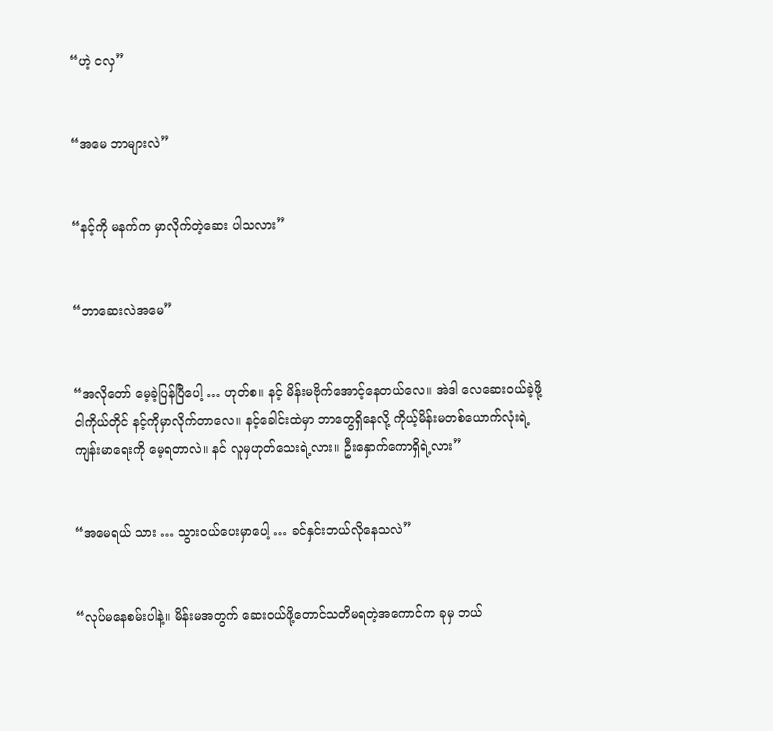“ဟဲ့ ငလှ”


“အမေ ဘာများလဲ”


“နင့်ကို မနက်က မှာလိုက်တဲ့ဆေး ပါသလား”


“ဘာဆေးလဲအမေ”


“အလိုတော် မေ့ခဲ့ပြန်ပြီပေါ့ … ဟုတ်စ။ နင့် မိန်းမဗိုက်အောင့်နေတယ်လေ။ အဲဒါ လေဆေးဝယ်ခဲ့ဖို့ ငါကိုယ်တိုင် နင့်ကိုမှာလိုက်တာလေ။ နင့်ခေါင်းထဲမှာ ဘာတွေရှိနေလို့ ကိုယ့်မိန်းမတစ်ယောက်လုံးရဲ့ ကျန်းမာရေးကို မေ့ရတာလဲ။ နင် လူမှဟုတ်သေးရဲ့လား။ ဦးနှောက်ကောရှိရဲ့လား”


“အမေရယ် သား … သွားဝယ်ပေးမှာပေါ့ … ခင်နှင်းဘယ်လိုနေသလဲ”


“လုပ်မနေစမ်းပါနဲ့။ မိန်းမအတွက် ဆေးဝယ်ဖို့တောင်သတိမရတဲ့အကောင်က ခုမှ ဘယ်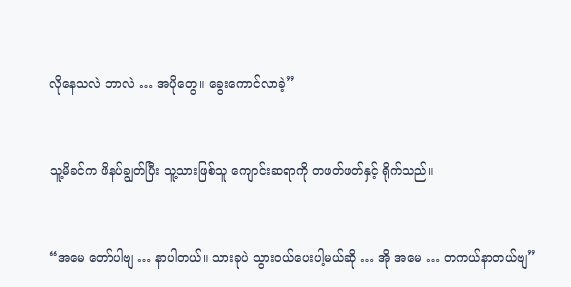လိုနေသလဲ ဘာလဲ … အပိုတွေ။ ခွေးကောင်လာခဲ့”


သူ့မိခင်က ဖိနပ်ချွတ်ပြီး သူ့သားဖြစ်သူ ကျောင်းဆရာကို တဖတ်ဖတ်နှင့် ရိုက်သည်။


“အမေ တော်ပါဗျ … နာပါတယ်။ သားခုပဲ သွားဝယ်ပေးပါ့မယ်ဆို … အို အမေ … တကယ်နာတယ်ဗျ”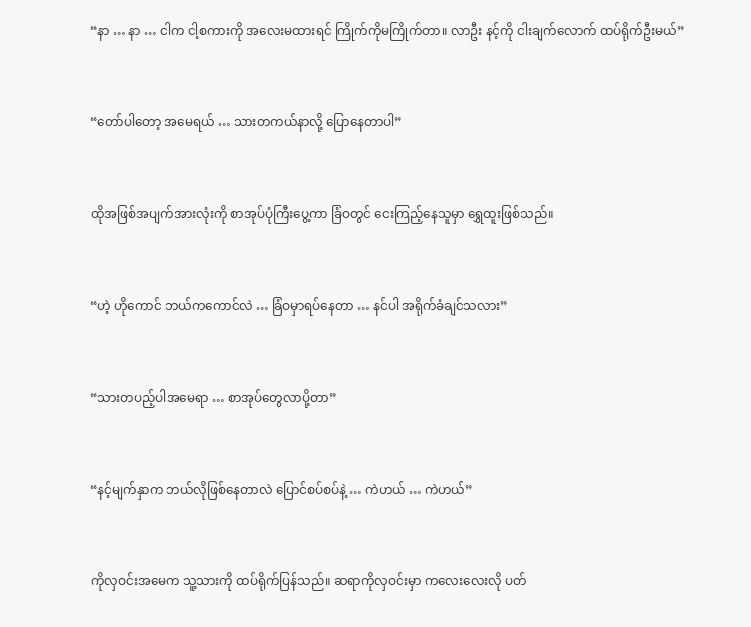“နာ … နာ … ငါက ငါ့စကားကို အလေးမထားရင် ကြိုက်ကိုမကြိုက်တာ။ လာဦး နင့်ကို ငါးချက်လောက် ထပ်ရိုက်ဦးမယ်”


“တော်ပါတော့ အမေရယ် … သားတကယ်နာလို့ ပြောနေတာပါ”


ထိုအဖြစ်အပျက်အားလုံးကို စာအုပ်ပုံကြီးပွေ့ကာ ခြံဝတွင် ငေးကြည့်နေသူမှာ ရွှေထူးဖြစ်သည်။


“ဟဲ့ ဟိုကောင် ဘယ်ကကောင်လဲ … ခြံဝမှာရပ်နေတာ … နင်ပါ အရိုက်ခံချင်သလား”


“သားတပည့်ပါအမေရာ … စာအုပ်တွေလာပို့တာ”


“နင့်မျက်နှာက ဘယ်လိုဖြစ်နေတာလဲ ပြောင်စပ်စပ်နဲ့ … ကဲဟယ် … ကဲဟယ်”


ကိုလှဝင်းအမေက သူ့သားကို ထပ်ရိုက်ပြန်သည်။ ဆရာကိုလှဝင်းမှာ ကလေးလေးလို ပတ်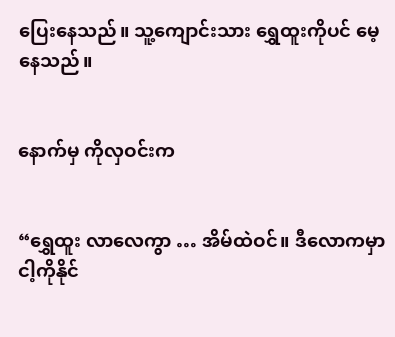ပြေးနေသည်။ သူ့ကျောင်းသား ရွှေထူးကိုပင် မေ့နေသည်။


နောက်မှ ကိုလှဝင်းက


“ရွှေထူး လာလေကွာ … အိမ်ထဲဝင်။ ဒီလောကမှာ ငါ့ကိုနိုင်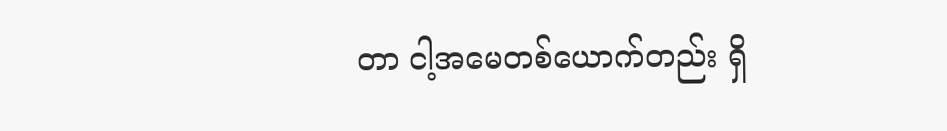တာ ငါ့အမေတစ်ယောက်တည်း ရှိ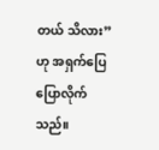တယ် သိလား” ဟု အရှက်ပြေပြောလိုက်သည်။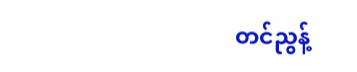တင်ညွန့်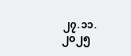၂၇.၁၁.၂၀၂၅